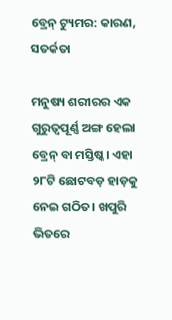ବ୍ରେନ୍‌ ଟ୍ୟୁମର: କାରଣ, ସତର୍କତା

ମନୁଷ୍ୟ ଶରୀରର ଏକ ଗୁରୁତ୍ୱପୂର୍ଣ୍ଣ ଅଙ୍ଗ ହେଲା ବ୍ରେନ୍‌ ବା ମସ୍ତିଷ୍କ। ଏହା ୨୮ଟି ଛୋଟବଡ଼ ହାଡ଼କୁ ନେଇ ଗଠିତ। ଖପୁରି ଭିତରେ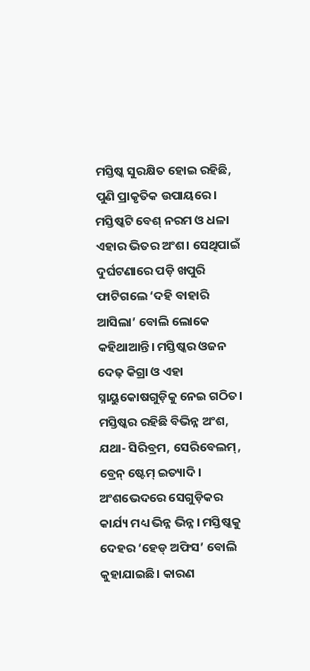ମସ୍ତିଷ୍କ ସୁରକ୍ଷିତ ହୋଇ ରହିଛି, ପୁଣି ପ୍ରାକୃତିକ ଉପାୟରେ। ମସ୍ତିଷ୍କଟି ବେଶ୍‌ ନରମ ଓ ଧଳା ଏହାର ଭିତର ଅଂଶ। ସେଥିପାଇଁ ଦୁର୍ଘଟଣାରେ ପଡ଼ି ଖପୁରି ଫାଟିଗଲେ ‘ଦହି ବାହାରି ଆସିଲା’ ବୋଲି ଲୋକେ କହିଥାଆନ୍ତି। ମସ୍ତିଷ୍କର ଓଜନ ଦେଢ଼ କିଗ୍ରା ଓ ଏହା ସ୍ନାୟୁକୋଷଗୁଡ଼ିକୁ ନେଇ ଗଠିତ। ମସ୍ତିଷ୍କର ରହିଛି ବିଭିନ୍ନ ଅଂଶ, ଯଥା- ସିରିବ୍ରମ, ସେରିବେଲମ୍‌, ବ୍ରେନ୍‌ ଷ୍ଟେମ୍‌ ଇତ୍ୟାଦି। ଅଂଶଭେଦରେ ସେଗୁଡ଼ିକର କାର୍ଯ୍ୟ ମଧ୍ୟ ଭିନ୍ନ ଭିନ୍ନ। ମସ୍ତିଷ୍କକୁ ଦେହର ‘ହେଡ୍‌ ଅଫିସ’ ବୋଲି କୁହାଯାଇଛି। କାରଣ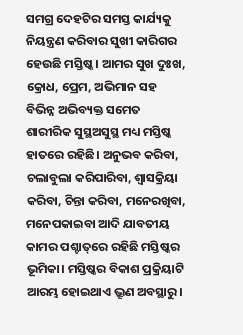ସମଗ୍ର ଦେହଟିର ସମସ୍ତ କାର୍ଯ୍ୟକୁ ନିୟନ୍ତ୍ରଣ କରିବାର ସୁଖୀ କାରିଗର ହେଉଛି ମସ୍ତିଷ୍କ। ଆମର ସୁଖ ଦୁଃଖ, କ୍ରୋଧ, ପ୍ରେମ, ଅଭିମାନ ସହ ବିଭିନ୍ନ ଅଭିବ୍ୟକ୍ତ ସମେତ ଶାରୀରିକ ସୁସ୍ଥଅସୁସ୍ଥ ମଧ୍ୟ ମସ୍ତିଷ୍କ ହାତରେ ରହିଛି। ଅନୁଭବ କରିବା, ଚଲାବୁଲା କରିପାରିବା, ଶ୍ୱାସକ୍ରିୟା କରିବା, ଚିନ୍ତା କରିବା, ମନେରଖିବା, ମନେପକାଇବା ଆଦି ଯାବତୀୟ କାମର ପଶ୍ଚାତ୍‌ରେ ରହିଛି ମସ୍ତିଷ୍କର ଭୂମିକା। ମସ୍ତିଷ୍କର ବିକାଶ ପ୍ରକ୍ରିୟାଟି ଆରମ୍ଭ ହୋଇଥାଏ ଭ୍ରୂଣ ଅବସ୍ଥାରୁ।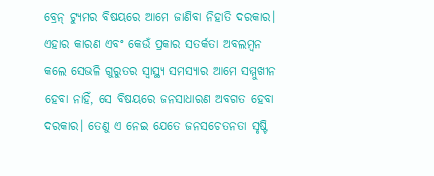ବ୍ରେନ୍‌ ଟ୍ୟୁମର ବିଷୟରେ ଆମେ ଜାଣିବା ନିହାତି ଦରକାର। ଏହାର କାରଣ ଏବଂ କେଉଁ ପ୍ରକାର ସତର୍କତା ଅବଲମ୍ବନ କଲେ ସେଭଳି ଗୁରୁତର ସ୍ବାସ୍ଥ୍ୟ ସମସ୍ୟାର ଆମେ ସମ୍ମୁଖୀନ ହେବା ନାହିଁ, ସେ ବିଷୟରେ ଜନସାଧାରଣ ଅବଗତ ହେବା ଦରକାର। ତେଣୁ ଏ ନେଇ ଯେତେ ଜନସଚେତନତା ସୃଷ୍ଟି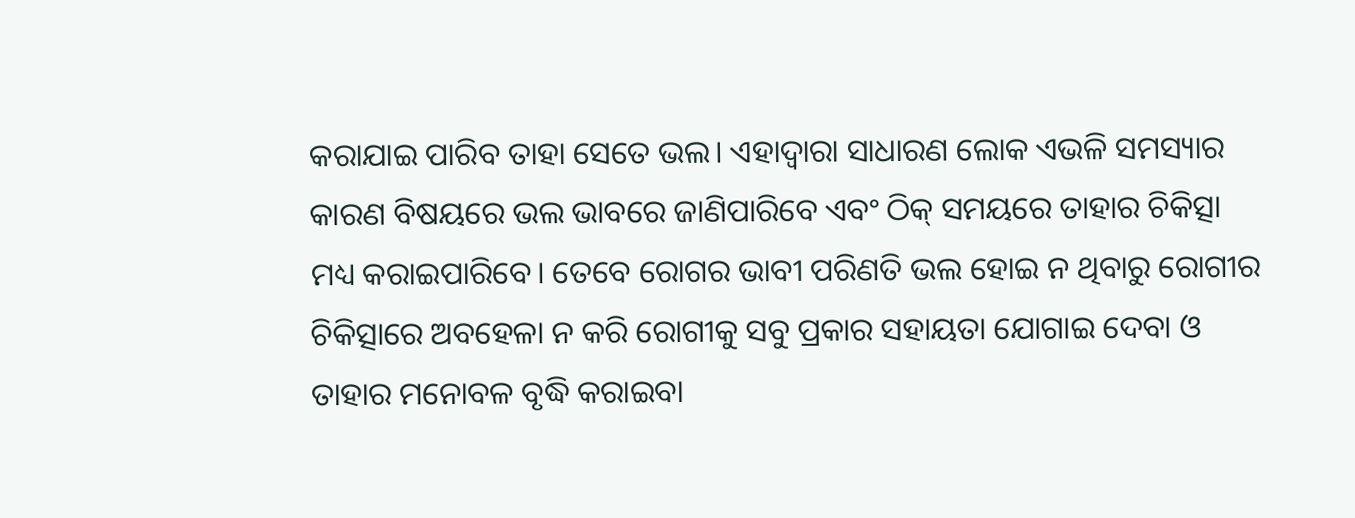କରାଯାଇ ପାରିବ ତାହା ସେତେ ଭଲ। ଏହାଦ୍ୱାରା ସାଧାରଣ ଲୋକ ଏଭଳି ସମସ୍ୟାର କାରଣ ବିଷୟରେ ଭଲ ଭାବରେ ଜାଣିପାରିବେ ଏବଂ ଠିକ୍‌ ସମୟରେ ତାହାର ଚିକିତ୍ସା ମଧ୍ୟ କରାଇପାରିବେ। ତେବେ ରୋଗର ଭାବୀ ପରିଣତି ଭଲ ହୋଇ ନ ଥିବାରୁ ରୋଗୀର ଚିକିତ୍ସାରେ ଅବହେଳା ନ କରି ରୋଗୀକୁ ସବୁ ପ୍ରକାର ସହାୟତା ଯୋଗାଇ ଦେବା ଓ ତାହାର ମନୋବଳ ବୃଦ୍ଧି କରାଇବା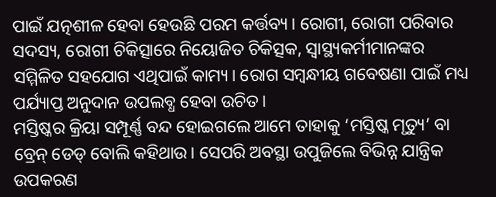ପାଇଁ ଯତ୍ନଶୀଳ ହେବା ହେଉଛି ପରମ କର୍ତ୍ତବ୍ୟ। ରୋଗୀ, ରୋଗୀ ପରିବାର ସଦସ୍ୟ, ରୋଗୀ ଚିକିତ୍ସାରେ ନିୟୋଜିତ ଚିକିତ୍ସକ, ସ୍ବାସ୍ଥ୍ୟକର୍ମୀମାନଙ୍କର ସମ୍ମିଳିତ ସହଯୋଗ ଏଥିପାଇଁ କାମ୍ୟ। ରୋଗ ସମ୍ବନ୍ଧୀୟ ଗବେଷଣା ପାଇଁ ମଧ୍ୟ ପର୍ଯ୍ୟାପ୍ତ ଅନୁଦାନ ଉପଲବ୍ଧ ହେବା ଉଚିତ।
ମସ୍ତିଷ୍କର କ୍ରିୟା ସମ୍ପୂର୍ଣ୍ଣ ବନ୍ଦ ହୋଇଗଲେ ଆମେ ତାହାକୁ ‘ମସ୍ତିଷ୍କ ମୃତ୍ୟୁ’ ବା ବ୍ରେନ୍‌ ଡେଡ୍‌ ବୋଲି କହିଥାଉ। ସେପରି ଅବସ୍ଥା ଉପୁଜିଲେ ବିଭିନ୍ନ ଯାନ୍ତ୍ରିକ ଉପକରଣ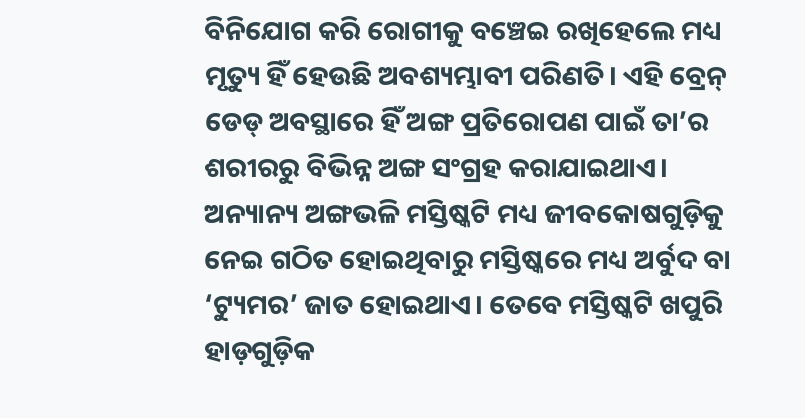ବିନିଯୋଗ କରି ରୋଗୀକୁ ବଞ୍ଚେଇ ରଖିହେଲେ ମଧ୍ୟ ମୃତ୍ୟୁ ହିଁ ହେଉଛି ଅବଶ୍ୟମ୍ଭାବୀ ପରିଣତି। ଏହି ବ୍ରେନ୍‌ ଡେଡ୍‌ ଅବସ୍ଥାରେ ହିଁ ଅଙ୍ଗ ପ୍ରତିରୋପଣ ପାଇଁ ତା’ର ଶରୀରରୁ ବିଭିନ୍ନ ଅଙ୍ଗ ସଂଗ୍ରହ କରାଯାଇଥାଏ।
ଅନ୍ୟାନ୍ୟ ଅଙ୍ଗଭଳି ମସ୍ତିଷ୍କଟି ମଧ୍ୟ ଜୀବକୋଷଗୁଡ଼ିକୁ ନେଇ ଗଠିତ ହୋଇଥିବାରୁ ମସ୍ତିଷ୍କରେ ମଧ୍ୟ ଅର୍ବୁଦ ବା ‘ଟ୍ୟୁମର’ ଜାତ ହୋଇଥାଏ। ତେବେ ମସ୍ତିଷ୍କଟି ଖପୁରି ହାଡ଼ଗୁଡ଼ିକ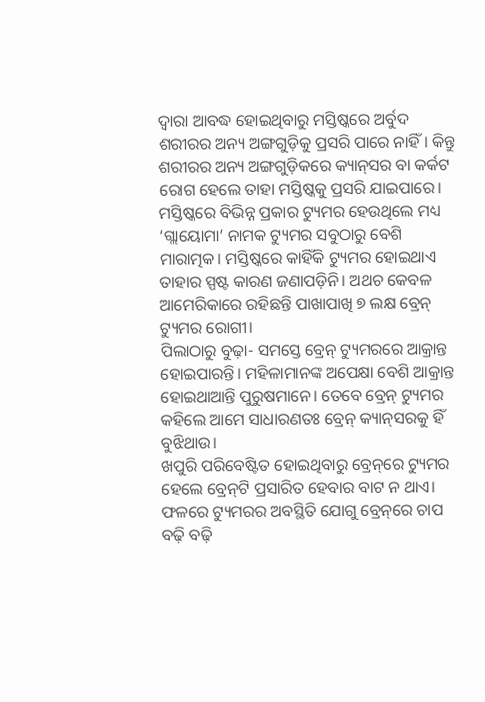ଦ୍ୱାରା ଆବଦ୍ଧ ହୋଇଥିବାରୁ ମସ୍ତିଷ୍କରେ ଅର୍ବୁଦ ଶରୀରର ଅନ୍ୟ ଅଙ୍ଗଗୁଡ଼ିକୁ ପ୍ରସରି ପାରେ ନାହିଁ। କିନ୍ତୁ ଶରୀରର ଅନ୍ୟ ଅଙ୍ଗଗୁଡ଼ିକରେ କ୍ୟାନ୍‌ସର ବା କର୍କଟ ରୋଗ ହେଲେ ତାହା ମସ୍ତିଷ୍କକୁ ପ୍ରସରି ଯାଇପାରେ। ମସ୍ତିଷ୍କରେ ବିଭିନ୍ନ ପ୍ରକାର ଟ୍ୟୁମର ହେଉଥିଲେ ମଧ୍ୟ ‘ଗ୍ଲାୟୋମା’ ନାମକ ଟ୍ୟୁମର ସବୁଠାରୁ ବେଶି ମାରାତ୍ମକ। ମସ୍ତିଷ୍କରେ କାହିଁକି ଟ୍ୟୁମର ହୋଇଥାଏ ତାହାର ସ୍ପଷ୍ଟ କାରଣ ଜଣାପଡ଼ିନି। ଅଥଚ କେବଳ ଆମେରିକାରେ ରହିଛନ୍ତି ପାଖାପାଖି ୭ ଲକ୍ଷ ବ୍ରେନ୍‌ ଟ୍ୟୁମର ରୋଗୀ।
ପିଲାଠାରୁ ବୁଢ଼ା- ସମସ୍ତେ ବ୍ରେନ୍‌ ଟ୍ୟୁମରରେ ଆକ୍ରାନ୍ତ ହୋଇପାରନ୍ତି। ମହିଳାମାନଙ୍କ ଅପେକ୍ଷା ବେଶି ଆକ୍ରାନ୍ତ ହୋଇଥାଆନ୍ତି ପୁରୁଷମାନେ। ତେବେ ବ୍ରେନ୍‌ ଟ୍ୟୁମର କହିଲେ ଆମେ ସାଧାରଣତଃ ବ୍ରେନ୍‌ କ୍ୟାନ୍‌ସରକୁ ହିଁ ବୁଝିଥାଉ।
ଖପୁରି ପରିବେଷ୍ଟିତ ହୋଇଥିବାରୁ ବ୍ରେନ୍‌ରେ ଟ୍ୟୁମର ହେଲେ ବ୍ରେନ୍‌ଟି ପ୍ରସାରିତ ହେବାର ବାଟ ନ ଥାଏ। ଫଳରେ ଟ୍ୟୁମରର ଅବସ୍ଥିତି ଯୋଗୁ ବ୍ରେନ୍‌ରେ ଚାପ ବଢ଼ି ବଢ଼ି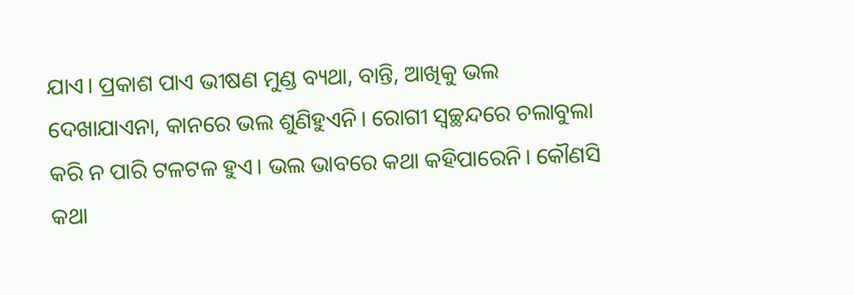ଯାଏ। ପ୍ରକାଶ ପାଏ ଭୀଷଣ ମୁଣ୍ଡ ବ୍ୟଥା, ବାନ୍ତି, ଆଖିକୁ ଭଲ ଦେଖାଯାଏନା, କାନରେ ଭଲ ଶୁଣିହୁଏନି। ରୋଗୀ ସ୍ବଚ୍ଛନ୍ଦରେ ଚଲାବୁଲା କରି ନ ପାରି ଟଳଟଳ ହୁଏ। ଭଲ ଭାବରେ କଥା କହିପାରେନି। କୌଣସି କଥା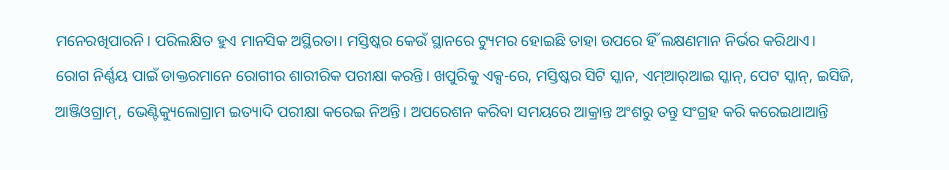ମନେରଖିପାରନି। ପରିଲକ୍ଷିତ ହୁଏ ମାନସିକ ଅସ୍ଥିରତା। ମସ୍ତିଷ୍କର କେଉଁ ସ୍ଥାନରେ ଟ୍ୟୁମର ହୋଇଛି ତାହା ଉପରେ ହିଁ ଲକ୍ଷଣମାନ ନିର୍ଭର କରିଥାଏ।
ରୋଗ ନିର୍ଣ୍ଣୟ ପାଇଁ ଡାକ୍ତରମାନେ ରୋଗୀର ଶାରୀରିକ ପରୀକ୍ଷା କରନ୍ତି। ଖପୁରିକୁ ଏକ୍ସ-ରେ, ମସ୍ତିଷ୍କର ସିଟି ସ୍କାନ, ଏମ୍‌ଆର୍‌ଆଇ ସ୍କାନ୍‌, ପେଟ ସ୍କାନ୍‌, ଇସିଜି, ଆଞ୍ଜିଓଗ୍ରାମ୍‌, ଭେଣ୍ଟିକ୍ୟୁଲୋଗ୍ରାମ ଇତ୍ୟାଦି ପରୀକ୍ଷା କରେଇ ନିଅନ୍ତି। ଅପରେଶନ କରିବା ସମୟରେ ଆକ୍ରାନ୍ତ ଅଂଶରୁ ତନ୍ତୁ ସଂଗ୍ରହ କରି କରେଇଥାଆନ୍ତି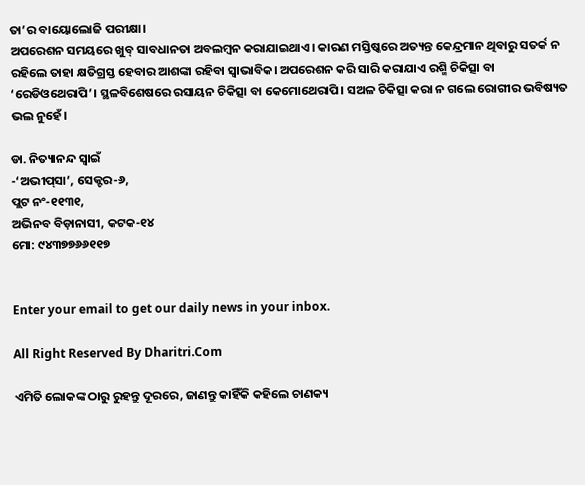ତା’ର ବାୟୋଲୋଜି ପରୀକ୍ଷା।
ଅପରେଶନ ସମୟରେ ଖୁବ୍‌ ସାବଧାନତା ଅବଲମ୍ବନ କରାଯାଇଥାଏ। କାରଣ ମସ୍ତିଷ୍କରେ ଅତ୍ୟନ୍ତ କେନ୍ଦ୍ରମାନ ଥିବାରୁ ସତର୍କ ନ ରହିଲେ ତାହା କ୍ଷତିଗ୍ରସ୍ତ ହେବାର ଆଶଙ୍କା ରହିବା ସ୍ବାଭାବିକ। ଅପରେଶନ କରି ସାରି କରାଯାଏ ରଶ୍ମି ଚିକିତ୍ସା ବା ‘ରେଡିଓଥେରାପି’। ସ୍ଥଳବିଶେଷରେ ରସାୟନ ଚିକିତ୍ସା ବା କେମୋଥେରାପି। ସଅଳ ଚିକିତ୍ସା କରା ନ ଗଲେ ରୋଗୀର ଭବିଷ୍ୟତ ଭଲ ନୁହେଁ।

ଡା. ନିତ୍ୟାନନ୍ଦ ସ୍ବାଇଁ
-‘ଅଭୀପ୍‌ସା’, ସେକ୍ଟର-୬,
ପ୍ଲଟ ନଂ-୧୧୩୧,
ଅଭିନବ ବିଡ଼ାନାସୀ, କଟକ-୧୪
ମୋ: ୯୪୩୭୭୬୬୧୧୭


Enter your email to get our daily news in your inbox.

All Right Reserved By Dharitri.Com

ଏମିତି ଲୋକଙ୍କ ଠାରୁ ରୁହନ୍ତୁ ଦୂରରେ, ଜାଣନ୍ତୁ କାହିଁକି କହିଲେ ଚାଣକ୍ୟ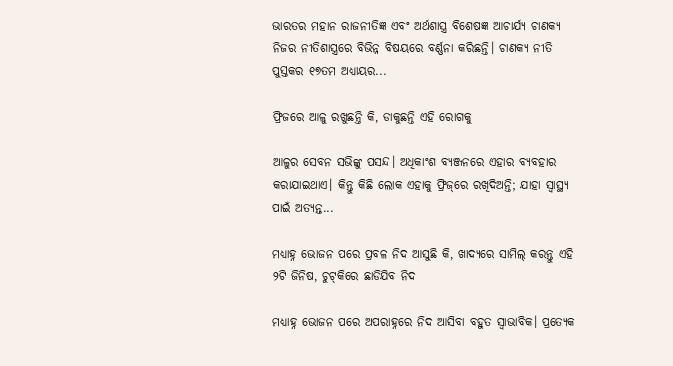ଭାରତର ମହାନ ରାଜନୀତିଜ୍ଞ ଏବଂ ଅର୍ଥଶାସ୍ତ୍ର ବିଶେଷଜ୍ଞ ଆଚାର୍ଯ୍ୟ ଚାଣକ୍ୟ ନିଜର ନୀତିଶାସ୍ତ୍ରରେ ବିଭିନ୍ନ ବିଷୟରେ ବର୍ଣ୍ଣନା କରିଛନ୍ତି। ଚାଣକ୍ୟ ନୀତି ପୁସ୍ତକର ୧୭ତମ ଅଧ୍ୟାୟର...

ଫ୍ରିଜରେ ଆଳୁ ରଖୁଛନ୍ତି କି, ଡାକୁଛନ୍ତି ଏହି ରୋଗକୁ

ଆଳୁର ସେବନ ସଭିଙ୍କୁ ପସନ୍ଦ। ଅଧିକାଂଶ ବ୍ୟଞ୍ଜନରେ ଏହାର ବ୍ୟବହାର କରାଯାଇଥାଏ। କିନ୍ତୁ କିଛି ଲୋକ ଏହାକୁ ଫ୍ରିଜ୍‌ରେ ରଖିଦିଅନ୍ତି; ଯାହା ସ୍ବାସ୍ଥ୍ୟ ପାଇଁ ଅତ୍ୟନ୍ତ...

ମଧ୍ୟାହ୍ନ ଭୋଜନ ପରେ ପ୍ରବଳ ନିଦ ଆସୁଛି କି, ଖାଦ୍ୟରେ ସାମିଲ୍‌ କରନ୍ତୁ ଏହି ୨ଟି ଜିନିଷ, ଚୁଟ୍‌କିରେ ଛାଡିଯିବ ନିଦ

ମଧ୍ୟାହ୍ନ ଭୋଜନ ପରେ ଅପରାହ୍ନରେ ନିଦ ଆସିବା ବହୁତ ସ୍ବାଭାବିକ। ପ୍ରତ୍ୟେକ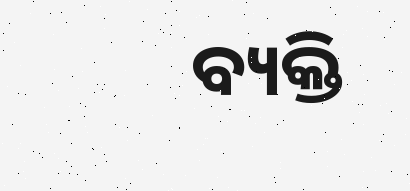ବ୍ୟକ୍ତି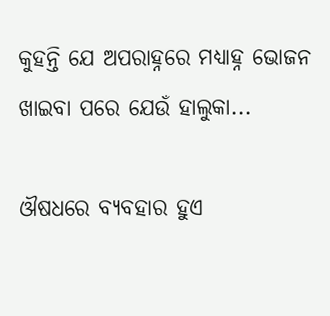କୁହନ୍ତି ଯେ ଅପରାହ୍ନରେ ମଧ୍ୟାହ୍ନ ଭୋଜନ ଖାଇବା ପରେ ଯେଉଁ ହାଲୁକା...

ଔଷଧରେ ବ୍ୟବହାର ହୁଏ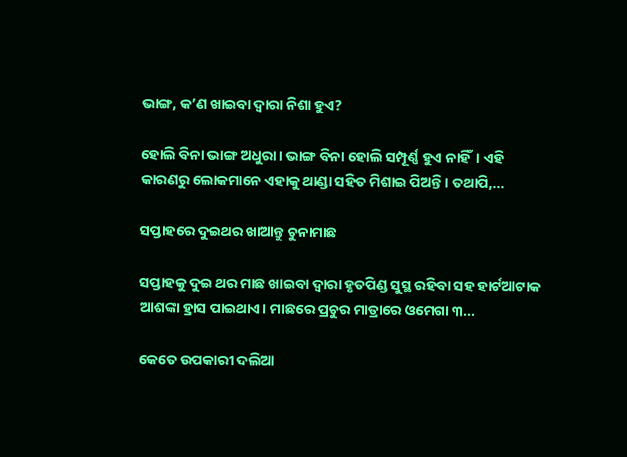ଭାଙ୍ଗ, କ’ଣ ଖାଇବା ଦ୍ୱାରା ନିଶା ହୁଏ?

ହୋଲି ବିନା ଭାଙ୍ଗ ଅଧୁରା। ଭାଙ୍ଗ ବିନା ହୋଲି ସମ୍ପୂର୍ଣ୍ଣ ହୁଏ ନାହିଁ। ଏହି କାରଣରୁ ଲୋକମାନେ ଏହାକୁ ଥାଣ୍ଡା ସହିତ ମିଶାଇ ପିଅନ୍ତି। ତଥାପି,...

ସପ୍ତାହରେ ଦୁଇଥର ଖାଆନ୍ତୁ ଚୁନାମାଛ

ସପ୍ତାହକୁ ଦୁଇ ଥର ମାଛ ଖାଇବା ଦ୍ୱାରା ହୃତପିଣ୍ଡ ସୁସ୍ଥ ରହିବା ସହ ହାର୍ଟଆଟାକ ଆଶଙ୍କା ହ୍ରାସ ପାଇଥାଏ। ମାଛରେ ପ୍ରଚୁର ମାତ୍ରାରେ ଓମେଗା ୩...

କେତେ ଉପକାରୀ ଦଲିଆ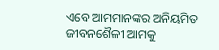ଏବେ ଆମମାନଙ୍କର ଅନିୟମିତ ଜୀବନଶୈଳୀ ଆମକୁ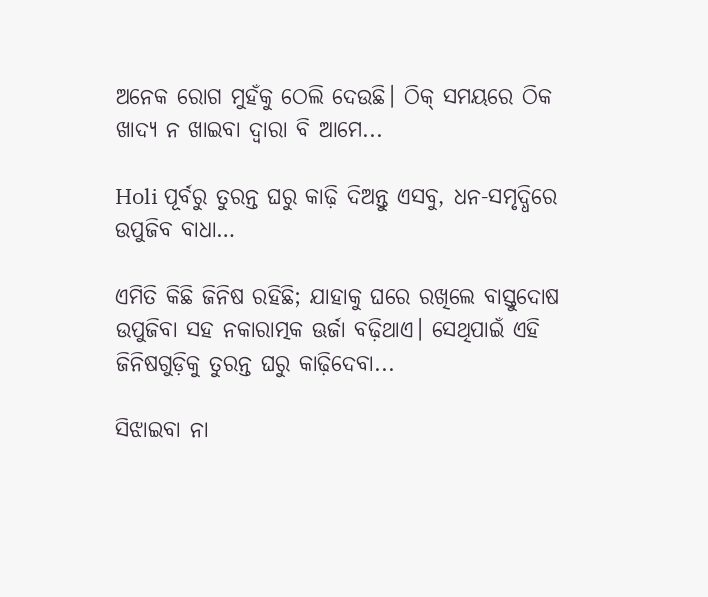ଅନେକ ରୋଗ ମୁହଁକୁ ଠେଲି ଦେଉଛି। ଠିକ୍‌ ସମୟରେ ଠିକ ଖାଦ୍ୟ ନ ଖାଇବା ଦ୍ୱାରା ବି ଆମେ...

Holi ପୂର୍ବରୁ ତୁରନ୍ତ ଘରୁ କାଢ଼ି ଦିଅନ୍ତୁ ଏସବୁ, ଧନ-ସମୃଦ୍ଧିରେ ଉପୁଜିବ ବାଧା…

ଏମିତି କିଛି ଜିନିଷ ରହିଛି; ଯାହାକୁ ଘରେ ରଖିଲେ ବାସ୍ତୁଦୋଷ ଉପୁଜିବା ସହ ନକାରାତ୍ମକ ଊର୍ଜା ବଢ଼ିଥାଏ। ସେଥିପାଇଁ ଏହି ଜିନିଷଗୁଡ଼ିକୁ ତୁରନ୍ତ ଘରୁ କାଢ଼ିଦେବା...

ସିଝାଇବା ନା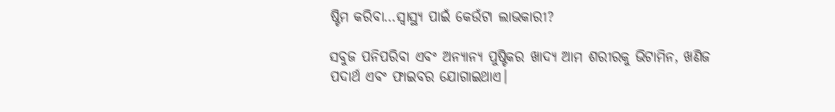ଷ୍ଟିମ କରିବା…ସ୍ବାସ୍ଥ୍ୟ ପାଇଁ କେଉଁଟା ଲାଭକାରୀ?

ସବୁଜ ପନିପରିବା ଏବଂ ଅନ୍ୟାନ୍ୟ ପୁଷ୍ଟିକର ଖାଦ୍ୟ ଆମ ଶରୀରକୁ ଭିଟାମିନ, ଖଣିଜ ପଦାର୍ଥ ଏବଂ ଫାଇବର ଯୋଗାଇଥାଏ।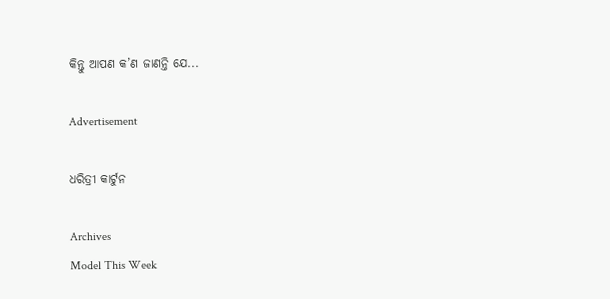କିନ୍ତୁ ଆପଣ କ’ଣ ଜାଣନ୍ତି ଯେ...

Advertisement

ଧରିତ୍ରୀ କାର୍ଟୁନ

Archives
Model This Week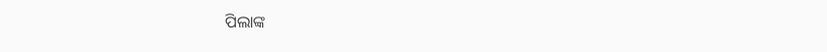ପିଲାଙ୍କ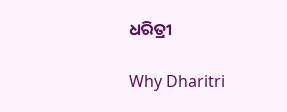ଧରିତ୍ରୀ

Why Dharitri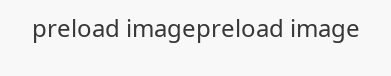preload imagepreload image